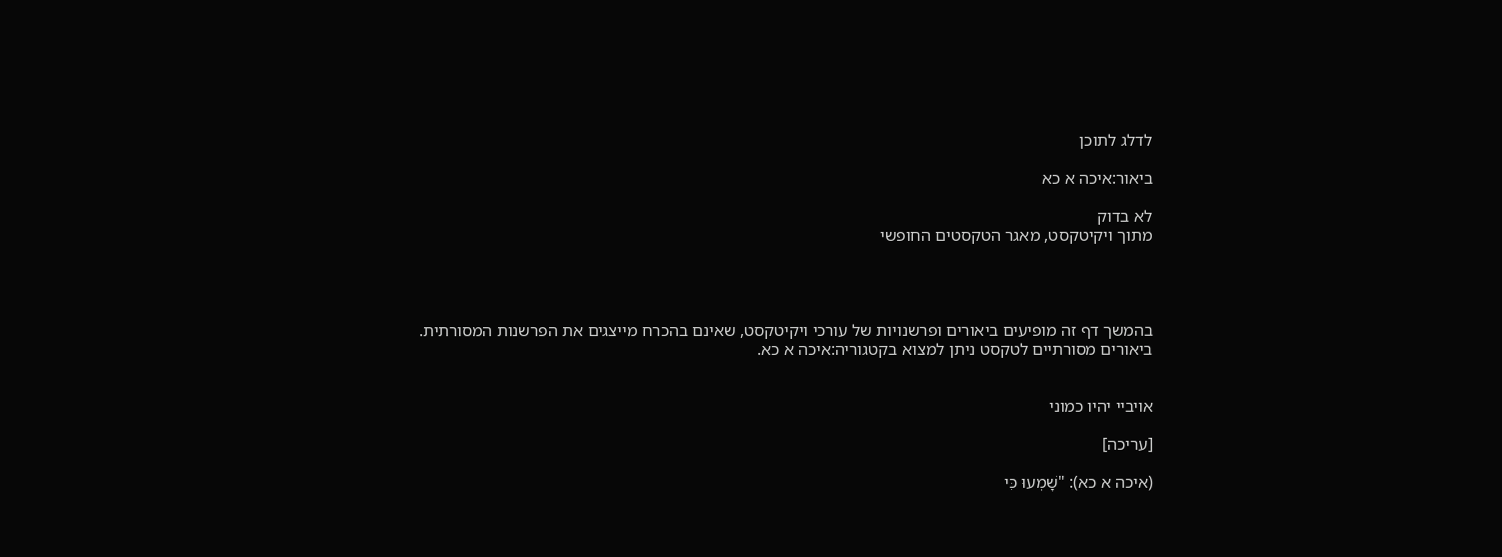לדלג לתוכן

ביאור:איכה א כא

לא בדוק
מתוך ויקיטקסט, מאגר הטקסטים החופשי




בהמשך דף זה מופיעים ביאורים ופרשנויות של עורכי ויקיטקסט, שאינם בהכרח מייצגים את הפרשנות המסורתית.
ביאורים מסורתיים לטקסט ניתן למצוא בקטגוריה:איכה א כא.


אויביי יהיו כמוני

[עריכה]

(איכה א כא): "שָׁמְעוּ כִּי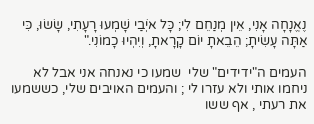נֶאֱנָחָה אָנִי, אֵין מְנַחֵם לִי; כָּל אֹיְבַי שָׁמְעוּ רָעָתִי, שָׂשׂוּ, כִּי אַתָּה עָשִׂיתָ; הֵבֵאתָ יוֹם קָרָאתָ, וְיִהְיוּ כָמוֹנִי."

העמים ה"ידידים" שלי  שמעו כי נאנחה אני אבל לא ניחמו אותי ולא עזרו לי ; והעמים האויבים שלי, כששמעו את רעתי , אף ששו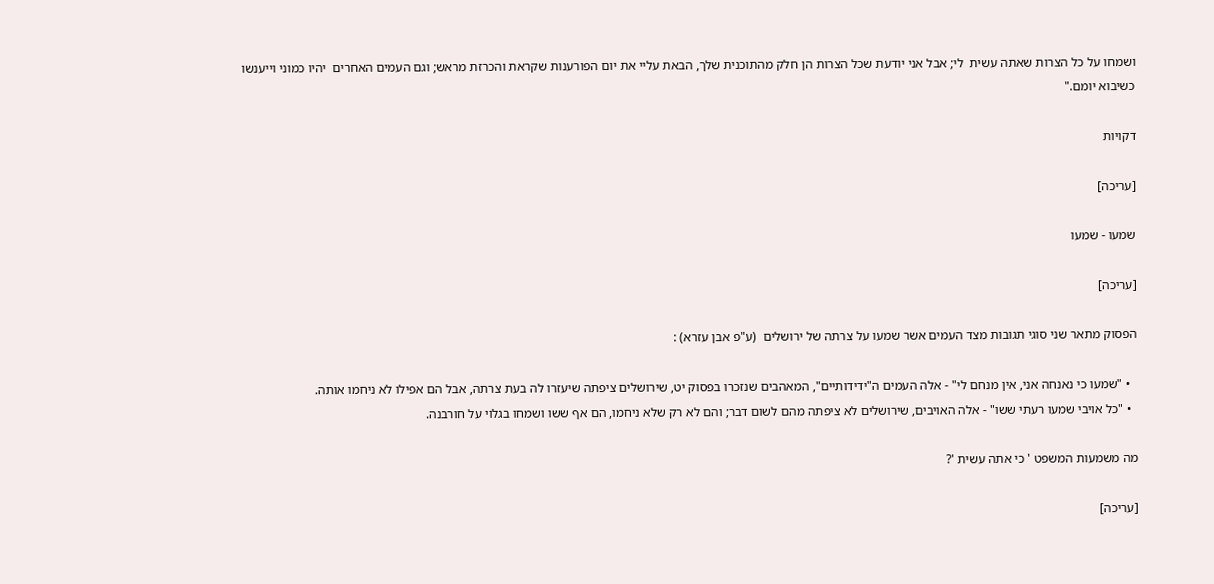ושמחו על כל הצרות שאתה עשית  לי; אבל אני יודעת שכל הצרות הן חלק מהתוכנית שלך, הבאת עליי את יום הפורענות שקראת והכרזת מראש; וגם העמים האחרים  יהיו כמוני וייענשו כשיבוא יומם."

דקויות

[עריכה]

שמעו - שמעו

[עריכה]

הפסוק מתאר שני סוגי תגובות מצד העמים אשר שמעו על צרתה של ירושלים  (ע"פ אבן עזרא) :

  • "שמעו כי נאנחה אני, אין מנחם לי" - אלה העמים ה"ידידותיים", המאהבים שנזכרו בפסוק יט, שירושלים ציפתה שיעזרו לה בעת צרתה, אבל הם אפילו לא ניחמו אותה.
  • "כל אויבי שמעו רעתי ששו" - אלה האויבים, שירושלים לא ציפתה מהם לשום דבר; והם לא רק שלא ניחמו, הם אף ששו ושמחו בגלוי על חורבנה.

מה משמעות המשפט ' כי אתה עשית '?

[עריכה]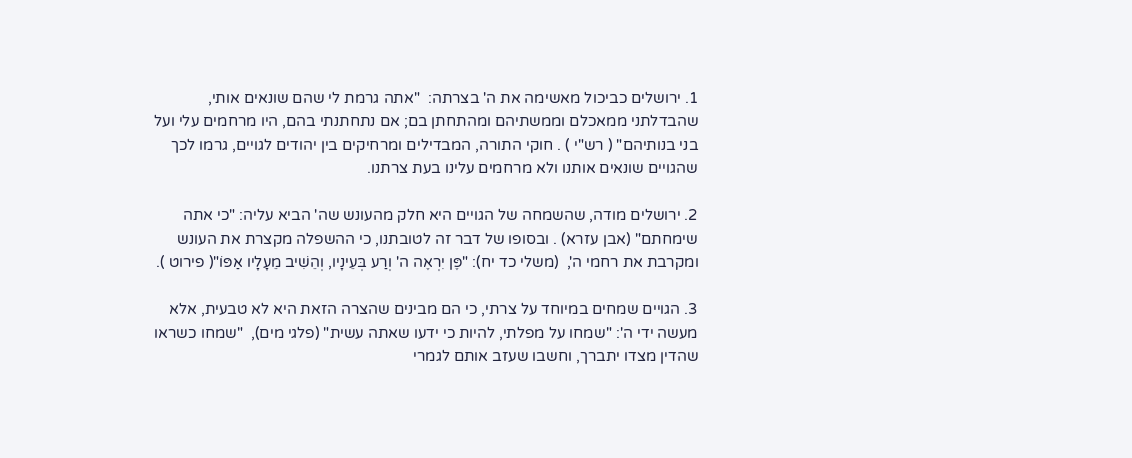1. ירושלים כביכול מאשימה את ה' בצרתה:  "אתה גרמת לי שהם שונאים אותי, שהבדלתני ממאכלם וממשתיהם ומהתחתן בם; אם נתחתנתי בהם, היו מרחמים עלי ועל בני בנותיהם" ( רש"י ) . חוקי התורה, המבדילים ומרחיקים בין יהודים לגויים, גרמו לכך שהגויים שונאים אותנו ולא מרחמים עלינו בעת צרתנו.

2. ירושלים מודה, שהשמחה של הגויים היא חלק מהעונש שה' הביא עליה: "כי אתה שימחתם" (אבן עזרא) . ובסופו של דבר זה לטובתנו, כי ההשפלה מקצרת את העונש ומקרבת את רחמי ה',  (משלי כד יח): "פֶּן יִרְאֶה ה' וְרַע בְּעֵינָיו, וְהֵשִׁיב מֵעָלָיו אַפּוֹ"( פירוט ).

3. הגויים שמחים במיוחד על צרתי, כי הם מבינים שהצרה הזאת היא לא טבעית, אלא מעשה ידי ה': "שמחו על מפלתי, להיות כי ידעו שאתה עשית" (פלגי מים),  "שמחו כשראו שהדין מצדו יתברך, וחשבו שעזב אותם לגמרי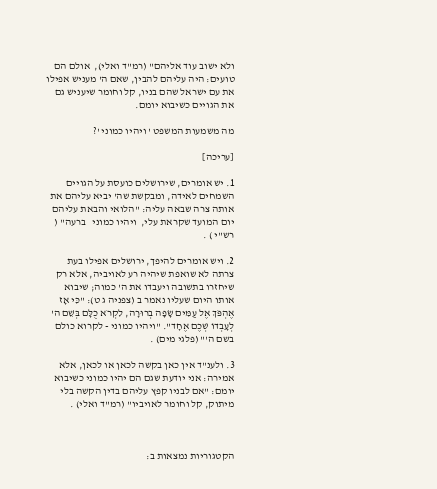ולא ישוב עוד אליהם" (רמ"ד ואלי),  אולם הם טועים: היה עליהם להבין, שאם ה' מעניש אפילו את עם ישראל שהם בניו, קל וחומר שיעניש גם את הגויים כשיבוא יומם.

מה משמעות המשפט ' ויהיו כמוני '?

[עריכה]

1. יש אומרים, שירושלים כועסת על הגויים השמחים לאידה, ומבקשת שה' יביא עליהם את אותה צרה שבאה עליה: "הלואי והבאת עליהם יום המועד שקראת עלי,  ויהיו כמוני   ברעה" ( רש"י ) .

2. ויש אומרים להיפך, ירושלים אפילו בעת צרתה לא שואפת שיהיה רע לאויביה, אלא רק שיחזרו בתשובה ויעבדו את ה' כמוה; שיבוא אותו היום שעליו נאמר ב (צפניה ג ט): "כִּי אָז אֶהְפֹּךְ אֶל עַמִּים שָׂפָה בְרוּרָה, לִקְרֹא כֻלָּם בְּשֵׁם ה' לְעָבְדוֹ שְׁכֶם אֶחָד". "ויהיו כמוני - לקרוא כולם בשם ה'" (פלגי מים) .

3. ולענ"ד אין כאן בקשה לכאן או לכאן, אלא אמירה: אני יודעת שגם הם יהיו כמוני כשיבוא יומם: "אם לבניו קפץ עליהם בדין הקשה בלי מיתוק, קל וחומר לאויביו" (רמ"ד ואלי) .



הקטגוריות נמצאות ב: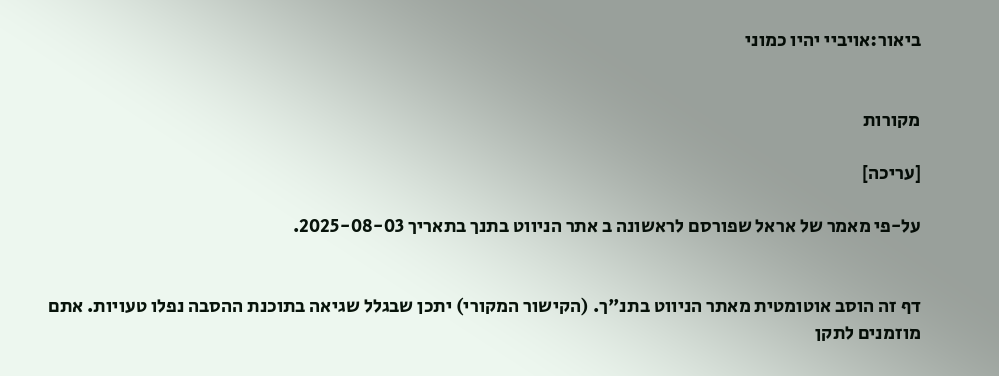ביאור:אויביי יהיו כמוני


מקורות

[עריכה]

על-פי מאמר של אראל שפורסם לראשונה ב אתר הניווט בתנך בתאריך 2025-08-03.


דף זה הוסב אוטומטית מאתר הניווט בתנ"ך. (הקישור המקורי) יתכן שבגלל שגיאה בתוכנת ההסבה נפלו טעויות. אתם מוזמנים לתקן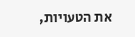את הטעויות,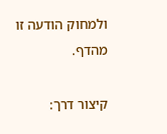ולמחוק הודעה זו מהדף.

קיצור דרך: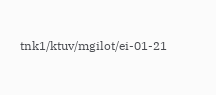tnk1/ktuv/mgilot/ei-01-21